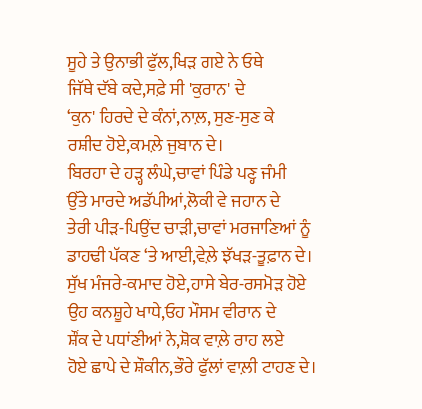ਸੂਹੇ ਤੇ ਉਨਾਭੀ ਫੁੱਲ,ਖਿੜ ਗਏ ਨੇ ਓਥੇ
ਜਿੱਥੇ ਦੱਬੇ ਕਦੇ,ਸਫ਼ੇ ਸੀ 'ਕੁਰਾਨ' ਦੇ
‘ਕੁਨ' ਹਿਰਦੇ ਦੇ ਕੰਨਾਂ,ਨਾਲ਼, ਸੁਣ-ਸੁਣ ਕੇ
ਰਸ਼ੀਦ ਹੋਏ,ਕਮਲ਼ੇ ਜੁਬਾਨ ਦੇ।
ਬਿਰਹਾ ਦੇ ਹੜ੍ਹ ਲੰਘੇ,ਚਾਵਾਂ ਪਿੰਡੇ ਪਣ੍ਹ ਜੰਮੀ
ਉੱਤੇ ਮਾਰਦੇ ਅਡੱਪੀਆਂ,ਲੋਕੀ ਵੇ ਜਹਾਨ ਦੇ
ਤੇਰੀ ਪੀੜ-ਪਿਉਂਦ ਚਾੜੀ,ਚਾਵਾਂ ਮਰਜਾਣਿਆਂ ਨੂੰ
ਡਾਹਢੀ ਪੱਕਣ ‘ਤੇ ਆਈ,ਵੇਲ਼ੇ ਝੱਖੜ-ਤੂਫ਼ਾਨ ਦੇ।
ਸੁੱਖ ਮੰਜਰੇ-ਕਮਾਦ ਹੋਏ,ਹਾਸੇ ਬੇਰ-ਰਸਮੋੜ ਹੋਏ
ਉਹ ਕਨਸ਼ੂਹੇ ਖਾਧੇ,ਓਹ ਮੌਸਮ ਵੀਰਾਨ ਦੇ
ਸ਼ੌਂਕ ਦੇ ਪਧਾਂਣੀਆਂ ਨੇ,ਸ਼ੋਕ ਵਾਲ਼ੇ ਰਾਹ ਲਏ
ਹੋਏ ਛਾਪੇ ਦੇ ਸ਼ੌਕੀਨ,ਭੌਰੇ ਫੁੱਲਾਂ ਵਾਲ਼ੀ ਟਾਹਣ ਦੇ।